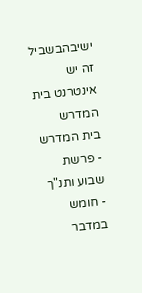ישיבהבשביל זה יש אינטרנט בית המדרש
בית המדרש
- פרשת שבוע ותנ"ך
- חומש במדבר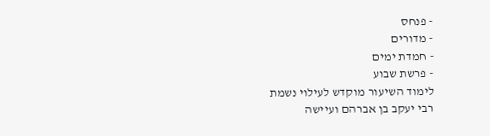- פנחס
- מדורים
- חמדת ימים
- פרשת שבוע
לימוד השיעור מוקדש לעילוי נשמת
רבי יעקב בן אברהם ועיישה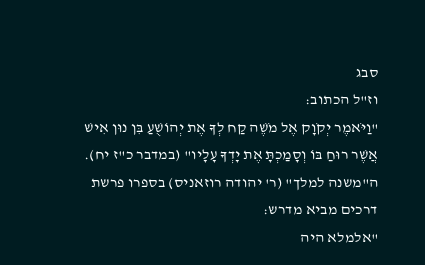סבג
וז"ל הכתוב:
"וַיֹּאמֶר יְקֹוָק אֶל מֹשֶׁה קַח לְךָ אֶת יְהוֹשֻׁעַ בִּן נוּן אִישׁ אֲשֶׁר רוּחַ בּוֹ וְסָמַכְתָּ אֶת יָדְךָ עָלָיו" (במדבר כ"ז יח).
ה"משנה למלך" (ר' יהודה רוזאניס) בספרו פרשת דרכים מביא מדרש:
"אלמלא היה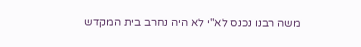משה רבנו נכנס לא"י לא היה נחרב בית המקדש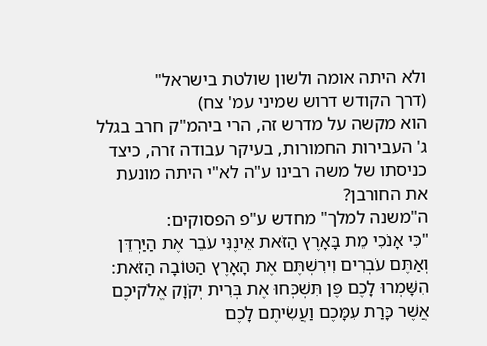ולא היתה אומה ולשון שולטת בישראל"
(דרך הקודש דרוש שמיני עמ' צח)
הוא מקשה על מדרש זה, הרי ביהמ"ק חרב בגלל ג' העבירות החמורות, בעיקר עבודה זרה, כיצד כניסתו של משה רבינו ע"ה לא"י היתה מונעת את החורבן?
ה"משנה למלך" מחדש ע"פ הפסוקים:
"כִּי אָנֹכִי מֵת בָּאָרֶץ הַזֹּאת אֵינֶנִּי עֹבֵר אֶת הַיַּרְדֵּן וְאַתֶּם עֹבְרִים וִירִשְׁתֶּם אֶת הָאָרֶץ הַטּוֹבָה הַזֹּאת: הִשָּׁמְרוּ לָכֶם פֶּן תִּשְׁכְּחוּ אֶת בְּרִית יְקֹוָק אֱלֹקיכֶם אֲשֶׁר כָּרַת עִמָּכֶם וַעֲשִׂיתֶם לָכֶם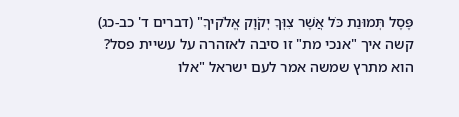פֶּסֶל תְּמוּנַת כֹּל אֲשֶׁר צִוְּךָ יְקֹוָק אֱלֹקיךָ" (דברים ד' כב-כג)
קשה איך "אנכי מת" זו סיבה לאזהרה על עשיית פסל? הוא מתרץ שמשה אמר לעם ישראל "אלו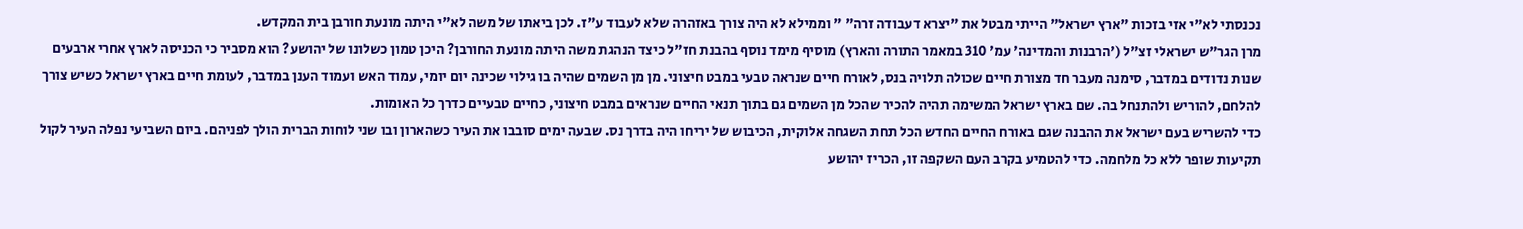נכנסתי לא"י אזי בזכות "ארץ ישראל" הייתי מבטל את "יצרא דעבודה זרה" " וממילא לא היה צורך באזהרה שלא לעבוד ע"ז. לכן ביאתו של משה לא"י היתה מונעת חורבן בית המקדש.
מרן הגר"ש ישראלי זצ"ל ('הרבנות והמדינה' עמ' 310 במאמר התורה והארץ) מוסיף מימד נוסף בהבנת חז"ל כיצד הנהגת משה היתה מונעת החורבן? היכן טמון כשלונו של יהושע? הוא מסביר כי הכניסה לארץ אחרי ארבעים שנות נדודים במדבר, סימנה מעבר חד מצורת חיים שכולה תלויה בנס, לאורח חיים שנראה טבעי במבט חיצוני. מן מן השמים שהיה בו גילוי שכינה יום יומי, עמוד האש ועמוד הענן במדבר, לעומת חיים בארץ ישראל כשיש צורך להלחם, להוריש ולהתנחל בה. שם בארץ ישראל המשימה תהיה להכיר שהכל מן השמים גם בתוך תנאי החיים שנראים במבט חיצוני, כחיים טבעיים כדרך כל האומות.
כדי להשריש בעם ישראל את ההבנה שגם באורח החיים החדש הכל תחת השגחה אלוקית, הכיבוש של יריחו היה בדרך נס. שבעה ימים סובבו את העיר כשהארון ובו שני לוחות הברית הולך לפניהם. ביום השביעי נפלה העיר לקול תקיעות שופר ללא כל מלחמה. כדי להטמיע בקרב העם השקפה זו, הכריז יהושע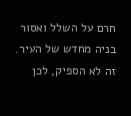חרם על השלל ואסור בניה מחדש של העיר.
זה לא הספיק, לכן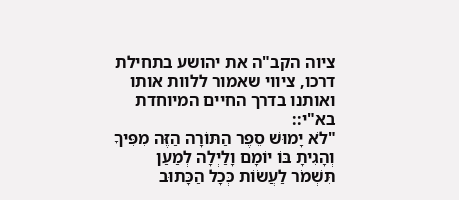ציוה הקב"ה את יהושע בתחילת דרכו, ציווי שאמור ללוות אותו ואותנו בדרך החיים המיוחדת בא"י::
"לֹא יָמוּשׁ סֵפֶר הַתּוֹרָה הַזֶּה מִפִּיךָ וְהָגִיתָ בּוֹ יוֹמָם וָלַיְלָה לְמַעַן תִּשְׁמֹר לַעֲשׂוֹת כְּכָל הַכָּתוּב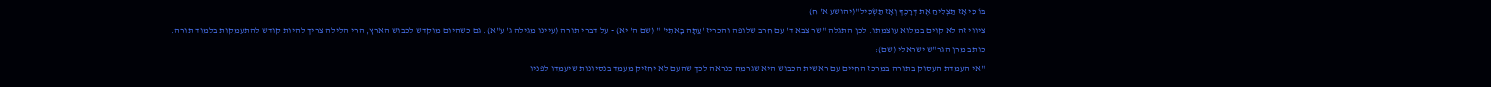בּוֹ כִּי אָז תַּצְלִיחַ אֶת דְּרָכֶךָ וְאָז תַּשְׂכִּיל"(יהושע א' ח)
ציווי זה לא קוים במלוא עוצמתו. לכן התגלה "שר צבא ד' עם חרב שלופה והכריז 'עַתָּה בָאתִי' " (שם ה' יא) - על דברי תורה (עיינו מגילה ג' ע"א). גם כשהיום מוקדש לכבוש הארץ, הרי הלילה צריך להיות קודש להתעמקות בלמוד תורה.
כותב מרן הגר"ש ישראלי (שם):
"אי העמדת העסוק בתורה במרכז החיים עם ראשית הכבוש היא שגרמה כנראה לכך שהעם לא יחזיק מעמד בנסיונות שיעמדו לפניו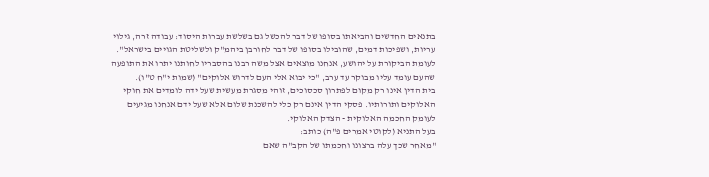בתנאים החדשים והביאתו בסופו של דבר להכשל גם בשלשת עברות היסוד: עבודה זרה, גילוי עריות, ושפיכות דמים, שהובילו בסופו של דבר לחורבן ביהמ"ק ולשליטת הגויים בישראל".
לעומת הביקורת על יהושע, אנחנו מוצאים אצל משה רבנו בהסבריו לחותנו יתרו את התופעה שהעם עומד עליו מבוקר עד ערב, "כי יבוא אלי העם לדרוש אלוקים" (שמות י"ח ט"ו).
בית הדין אינו רק מקום לפתרון סכסוכים, זוהי מסגרת מעשית שעל ידה לומדים את חוקי האלוקים ותורותיו. פסקי הדין אינם רק כלי להשכנת שלום אלא שעל ידם אנחנו מגיעים לעומק החכמה האלוקית - הצדק האלוקי.
בעל התניא (לקוטי אמרים פ"ה) כותב:
"מאחר שכך עלה ברצונו וחכמתו של הקב"ה שאם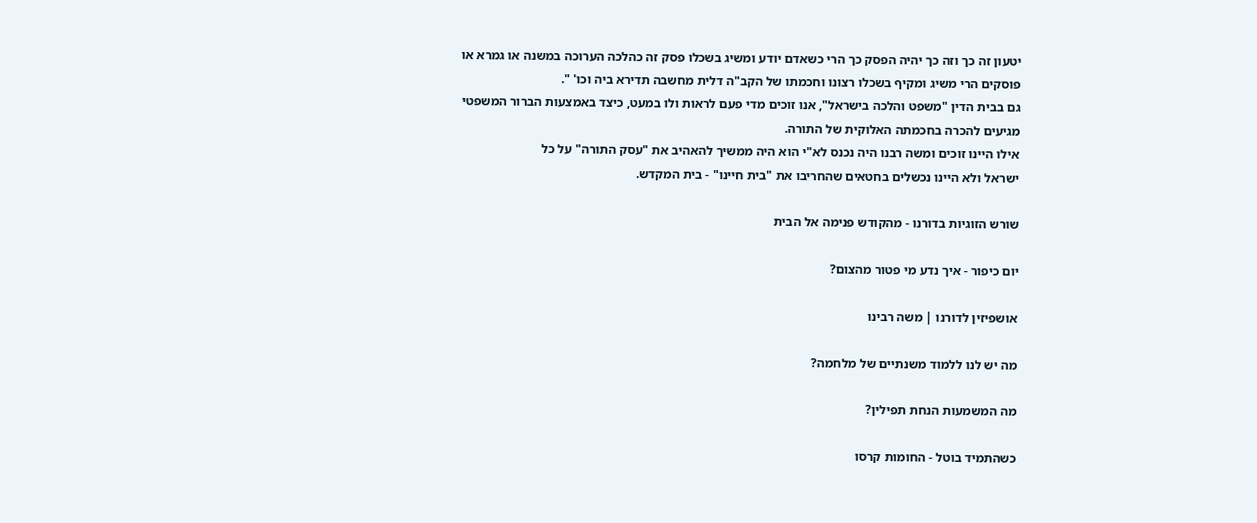יטעון זה כך וזה כך יהיה הפסק כך הרי כשאדם יודע ומשיג בשכלו פסק זה כהלכה הערוכה במשנה או גמרא או פוסקים הרי משיג ומקיף בשכלו רצונו וחכמתו של הקב"ה דלית מחשבה תדירא ביה וכו' ".
גם בבית הדין "משפט והלכה בישראל", אנו זוכים מדי פעם לראות ולו במעט, כיצד באמצעות הברור המשפטי מגיעים להכרה בחכמתה האלוקית של התורה.
אילו היינו זוכים ומשה רבנו היה נכנס לא"י הוא היה ממשיך להאהיב את "עסק התורה" על כל
ישראל ולא היינו נכשלים בחטאים שהחריבו את "בית חיינו" - בית המקדש.

שורש הזוגיות בדורנו - מהקודש פנימה אל הבית

יום כיפור - איך נדע מי פטור מהצום?

אושפיזין לדורנו | משה רבינו

מה יש לנו ללמוד משנתיים של מלחמה?

מה המשמעות הנחת תפילין?

כשהתמיד בוטל - החומות קרסו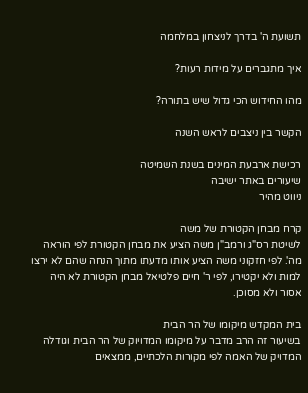תשועת ה' בדרך לניצחון במלחמה

איך מתגברים על מידות רעות?

מהו החידוש הכי גדול שיש בתורה?

הקשר בין ניצבים לראש השנה

רכישת ארבעת המינים בשנת השמיטה
שיעורים באתר ישיבה
ניווט מהיר

קרח מבחן הקטורת של משה
לשיטת רס"ג ורמב"ן משה הציע את מבחן הקטורת לפי הוראה מה'. לפי חזקוני משה הציע אותו מדעתו מתוך הנחה שהם לא ירצו למות ולא יקטירו, לפי ר' חיים פלטיאל מבחן הקטורת לא היה אסור ולא מסוכן.

בית המקדש מיקומו של הר הבית
בשיעור זה הרב מדבר על מיקומו המדויוק של הר הבית וגודלה המדויק של האמה לפי מקורות הלכתיים, ממצאים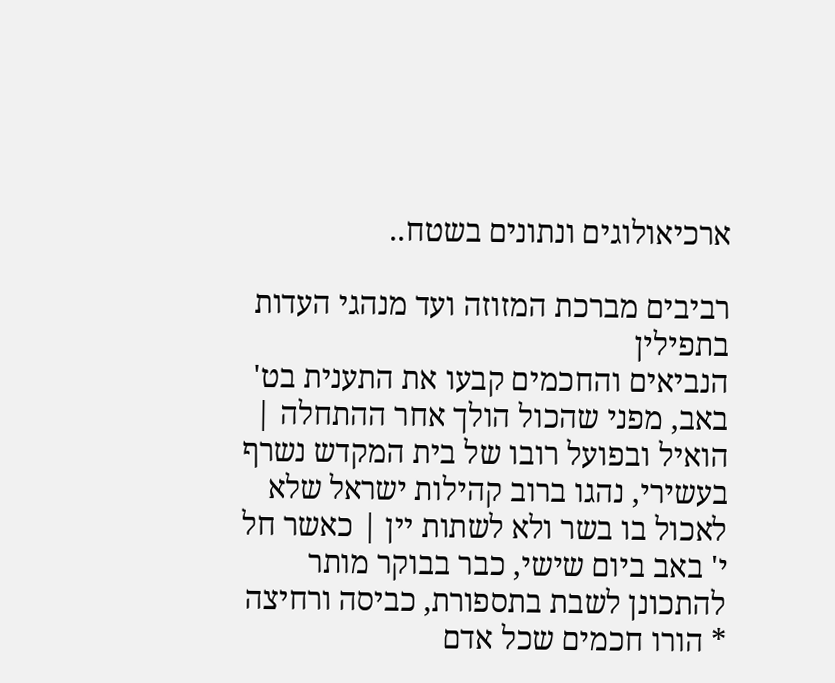ארכיאולוגים ונתונים בשטח..

רביבים מברכת המזוזה ועד מנהגי העדות בתפילין
הנביאים והחכמים קבעו את התענית בט' באב, מפני שהכול הולך אחר ההתחלה | הואיל ובפועל רובו של בית המקדש נשרף בעשירי, נהגו ברוב קהילות ישראל שלא לאכול בו בשר ולא לשתות יין | כאשר חל י' באב ביום שישי, כבר בבוקר מותר להתכונן לשבת בתספורת, כביסה ורחיצה * הורו חכמים שכל אדם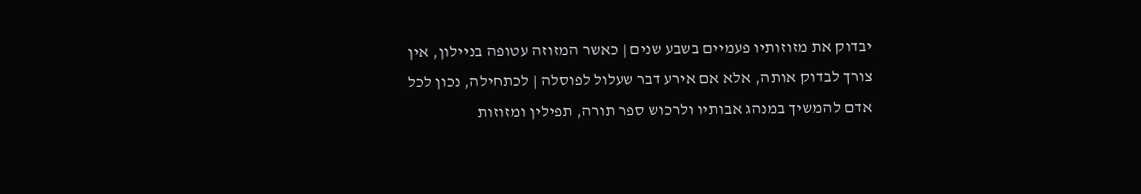יבדוק את מזוזותיו פעמיים בשבע שנים | כאשר המזוזה עטופה בניילון, אין צורך לבדוק אותה, אלא אם אירע דבר שעלול לפוסלה | לכתחילה, נכון לכל אדם להמשיך במנהג אבותיו ולרכוש ספר תורה, תפילין ומזוזות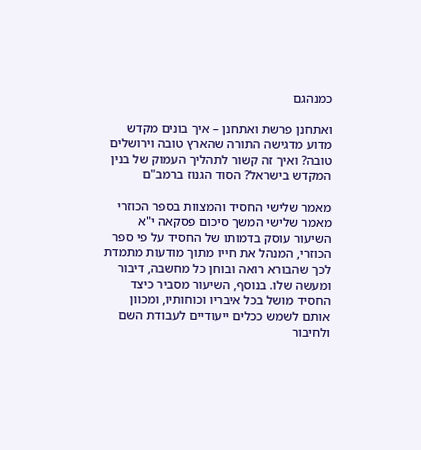כמנהגם

ואתחנן פרשת ואתחנן – איך בונים מקדש
מדוע מדגישה התורה שהארץ טובה וירושלים טובה? ואיך זה קשור לתהליך העמוק של בנין המקדש בישראל? הסוד הגנוז ברמב"ם

מאמר שלישי החסיד והמצוות בספר הכוזרי
מאמר שלישי המשך סיכום פסקאה י"א
השיעור עוסק בדמותו של החסיד על פי ספר הכוזרי, המנהל את חייו מתוך מודעות מתמדת לכך שהבורא רואה ובוחן כל מחשבה, דיבור ומעשה שלו. בנוסף, השיעור מסביר כיצד החסיד מושל בכל איבריו וכוחותיו, ומכוון אותם לשמש ככלים ייעודיים לעבודת השם ולחיבור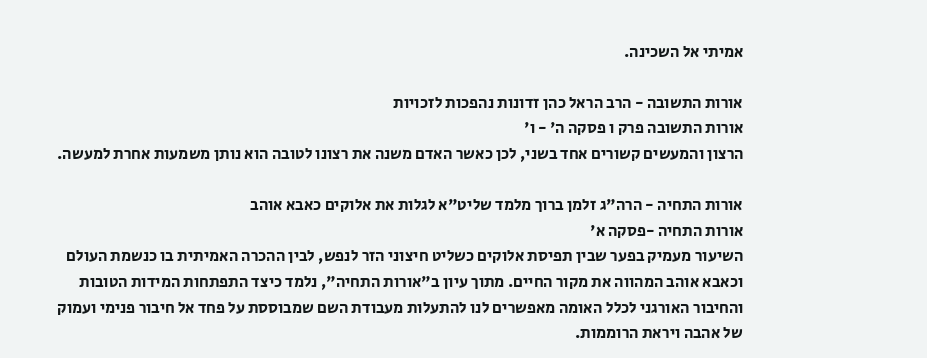אמיתי אל השכינה.

אורות התשובה - הרב הראל כהן זדונות נהפכות לזכויות
אורות התשובה פרק ו פסקה ה' - ו'
הרצון והמעשים קשורים אחד בשני, לכן כאשר האדם משנה את רצונו לטובה הוא נותן משמעות אחרת למעשה.

אורות התחיה - הרה"ג זלמן ברוך מלמד שליט"א לגלות את אלוקים כאבא אוהב
אורות התחיה -פסקה א'
השיעור מעמיק בפער שבין תפיסת אלוקים כשליט חיצוני הזר לנפש, לבין ההכרה האמיתית בו כנשמת העולם וכאבא אוהב המהווה את מקור החיים. מתוך עיון ב"אורות התחיה", נלמד כיצד התפתחות המידות הטובות והחיבור האורגני לכלל האומה מאפשרים לנו להתעלות מעבודת השם שמבוססת על פחד אל חיבור פנימי ועמוק של אהבה ויראת הרוממות.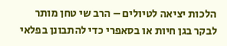הלכות יציאה לטיולים – הרב שי טחן מותר לבקר בגן חיות או בסאפרי כדי להתבונן בפלאי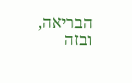הבריאה, ובזה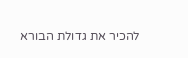להכיר את גדולת הבורא